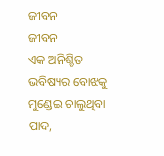ଜୀବନ
ଜୀବନ
ଏକ ଅନିଶ୍ଚିତ ଭବିଷ୍ୟର ବୋଝକୁ ମୁଣ୍ଡେଇ ଚାଲୁଥିବା ପାଦ,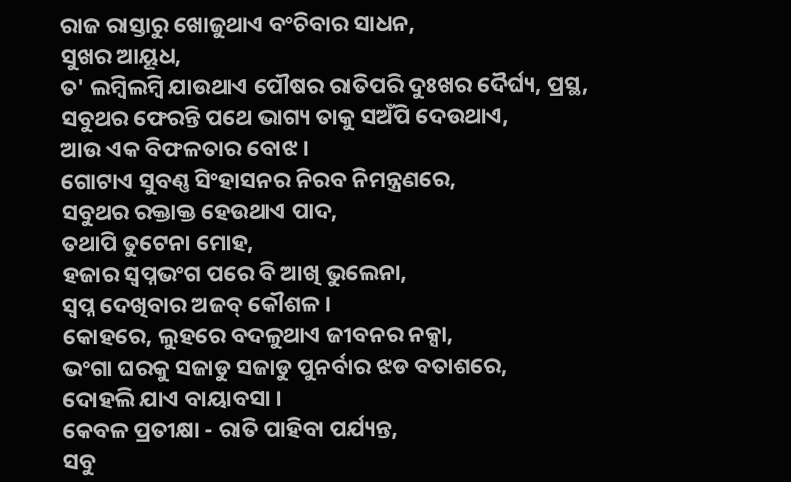ରାଜ ରାସ୍ତାରୁ ଖୋଜୁଥାଏ ବଂଚିବାର ସାଧନ,
ସୁଖର ଆୟୂଧ,
ତ' ଲମ୍ବିଲମ୍ବି ଯାଉଥାଏ ପୌଷର ରାତିପରି ଦୁଃଖର ଦୈର୍ଘ୍ୟ, ପ୍ରସ୍ଥ,
ସବୁଥର ଫେରନ୍ତି ପଥେ ଭାଗ୍ୟ ତାକୁ ସଅଁପି ଦେଉଥାଏ,
ଆଉ ଏକ ବିଫଳତାର ବୋଝ ।
ଗୋଟାଏ ସୁବଣ୍ଣ ସିଂହାସନର ନିରବ ନିମନ୍ତ୍ରଣରେ,
ସବୁଥର ରକ୍ତାକ୍ତ ହେଉଥାଏ ପାଦ,
ତଥାପି ତୁଟେନା ମୋହ,
ହଜାର ସ୍ୱପ୍ନଭଂଗ ପରେ ବି ଆଖି ଭୁଲେନା,
ସ୍ୱପ୍ନ ଦେଖିବାର ଅଜବ୍ କୌଶଳ ।
କୋହରେ, ଲୁହରେ ବଦଳୁଥାଏ ଜୀବନର ନକ୍ସା,
ଭଂଗା ଘରକୁ ସଜାଡୁ ସଜାଡୁ ପୁନର୍ବାର ଝଡ ବତାଶରେ,
ଦୋହଲି ଯାଏ ବାୟାବସା ।
କେବଳ ପ୍ରତୀକ୍ଷା - ରାତି ପାହିବା ପର୍ଯ୍ୟନ୍ତ,
ସବୁ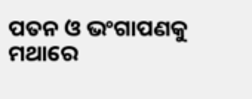ପତନ ଓ ଭଂଗାପଣକୁ ମଥାରେ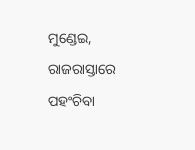ମୁଣ୍ଡେଇ,
ରାଜରାସ୍ତାରେ ପହଂଚିବା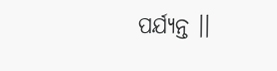ପର୍ଯ୍ୟନ୍ତ ।।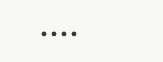....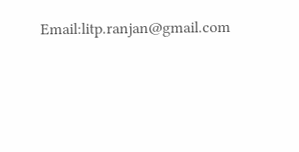Email:litp.ranjan@gmail.com